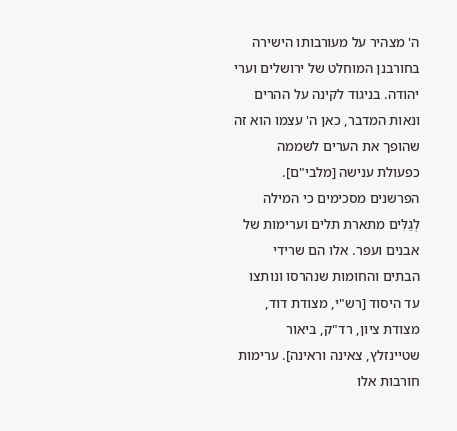ה' מצהיר על מעורבותו הישירה בחורבנן המוחלט של ירושלים וערי יהודה. בניגוד לקינה על ההרים ונאות המדבר, כאן ה' עצמו הוא זה שהופך את הערים לשממה כפעולת ענישה [מלבי"ם].
הפרשנים מסכימים כי המילה לְגַלִּים מתארת תלים וערימות של אבנים ועפר. אלו הם שרידי הבתים והחומות שנהרסו ונותצו עד היסוד [רש"י, מצודת דוד, מצודת ציון, רד"ק, ביאור שטיינזלץ, צאינה וראינה]. ערימות חורבות אלו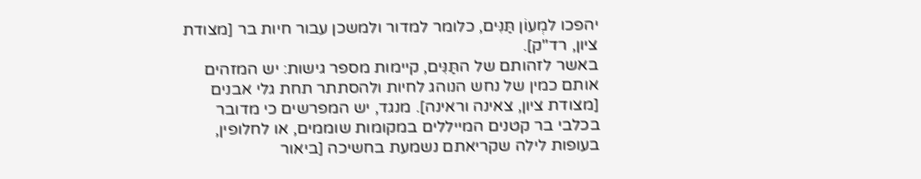יהפכו למְעוֹן תַּנִּים, כלומר למדור ולמשכן עבור חיות בר [מצודת ציון, רד"ק].
באשר לזהותם של התַּנִּים, קיימות מספר גישות: יש המזהים אותם כמין של נחש הנוהג לחיות ולהסתתר תחת גלי אבנים [מצודת ציון, צאינה וראינה]. מנגד, יש המפרשים כי מדובר בכלבי בר קטנים המייללים במקומות שוממים, או לחלופין, בעופות לילה שקריאתם נשמעת בחשיכה [ביאור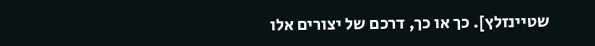שטיינזלץ]. כך או כך, דרכם של יצורים אלו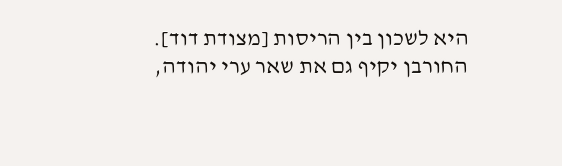היא לשכון בין הריסות [מצודת דוד].
החורבן יקיף גם את שאר ערי יהודה,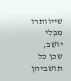שייוותרו מִבְּלִי יוֹשֵׁב, שכן כל תושביהן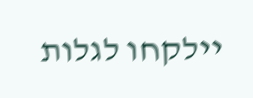יילקחו לגלות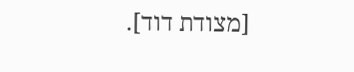[מצודת דוד].